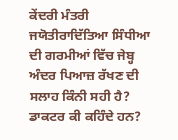ਕੇਂਦਰੀ ਮੰਤਰੀ ਜਯੋਤੀਰਾਦਿੱਤਿਆ ਸਿੰਧੀਆ ਦੀ ਗਰਮੀਆਂ ਵਿੱਚ ਜੇਬ੍ਹ ਅੰਦਰ ਪਿਆਜ਼ ਰੱਖਣ ਦੀ ਸਲਾਹ ਕਿੰਨੀ ਸਹੀ ਹੈ? ਡਾਕਟਰ ਕੀ ਕਹਿੰਦੇ ਹਨ?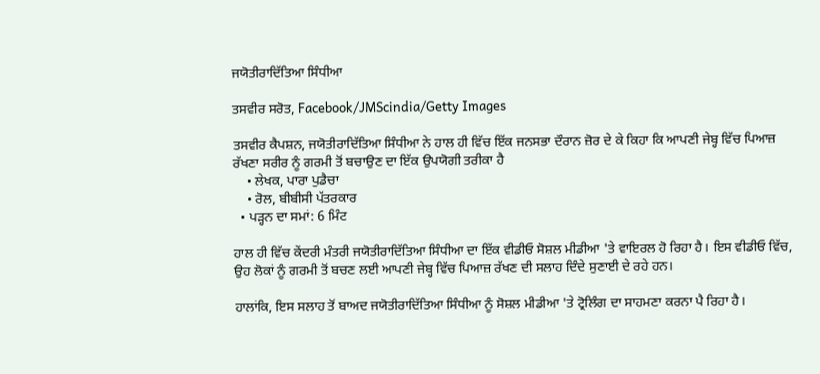ਜਯੋਤੀਰਾਦਿੱਤਿਆ ਸਿੰਧੀਆ

ਤਸਵੀਰ ਸਰੋਤ, Facebook/JMScindia/Getty Images

ਤਸਵੀਰ ਕੈਪਸ਼ਨ, ਜਯੋਤੀਰਾਦਿੱਤਿਆ ਸਿੰਧੀਆ ਨੇ ਹਾਲ ਹੀ ਵਿੱਚ ਇੱਕ ਜਨਸਭਾ ਦੌਰਾਨ ਜ਼ੋਰ ਦੇ ਕੇ ਕਿਹਾ ਕਿ ਆਪਣੀ ਜੇਬ੍ਹ ਵਿੱਚ ਪਿਆਜ਼ ਰੱਖਣਾ ਸਰੀਰ ਨੂੰ ਗਰਮੀ ਤੋਂ ਬਚਾਉਣ ਦਾ ਇੱਕ ਉਪਯੋਗੀ ਤਰੀਕਾ ਹੈ
    • ਲੇਖਕ, ਪਾਰਾ ਪੁਡੈਚਾ
    • ਰੋਲ, ਬੀਬੀਸੀ ਪੱਤਰਕਾਰ
  • ਪੜ੍ਹਨ ਦਾ ਸਮਾਂ: 6 ਮਿੰਟ

ਹਾਲ ਹੀ ਵਿੱਚ ਕੇਂਦਰੀ ਮੰਤਰੀ ਜਯੋਤੀਰਾਦਿੱਤਿਆ ਸਿੰਧੀਆ ਦਾ ਇੱਕ ਵੀਡੀਓ ਸੋਸ਼ਲ ਮੀਡੀਆ 'ਤੇ ਵਾਇਰਲ ਹੋ ਰਿਹਾ ਹੈ। ਇਸ ਵੀਡੀਓ ਵਿੱਚ, ਉਹ ਲੋਕਾਂ ਨੂੰ ਗਰਮੀ ਤੋਂ ਬਚਣ ਲਈ ਆਪਣੀ ਜੇਬ੍ਹ ਵਿੱਚ ਪਿਆਜ਼ ਰੱਖਣ ਦੀ ਸਲਾਹ ਦਿੰਦੇ ਸੁਣਾਈ ਦੇ ਰਹੇ ਹਨ।

ਹਾਲਾਂਕਿ, ਇਸ ਸਲਾਹ ਤੋਂ ਬਾਅਦ ਜਯੋਤੀਰਾਦਿੱਤਿਆ ਸਿੰਧੀਆ ਨੂੰ ਸੋਸ਼ਲ ਮੀਡੀਆ 'ਤੇ ਟ੍ਰੋਲਿੰਗ ਦਾ ਸਾਹਮਣਾ ਕਰਨਾ ਪੈ ਰਿਹਾ ਹੈ।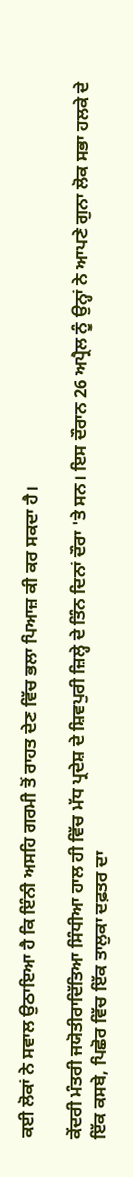ਕਈ ਲੋਕਾਂ ਨੇ ਸਵਾਲ ਉਠਾਇਆ ਹੈ ਕਿ ਇੰਨੀ ਅਸਹਿ ਗਰਮੀ ਤੋਂ ਰਾਹਤ ਦੇਣ ਵਿੱਚ ਭਲਾ ਪਿਆਜ਼ ਕੀ ਕਰ ਸਕਦਾ ਹੈ।

ਕੇਂਦਰੀ ਮੰਤਰੀ ਜਯੋਤੀਰਾਦਿੱਤਿਆ ਸਿੰਧੀਆ ਹਾਲ ਹੀ ਵਿੱਚ ਮੱਧ ਪ੍ਰਦੇਸ਼ ਦੇ ਸ਼ਿਵਪੁਰੀ ਜ਼ਿਲ੍ਹੇ ਦੇ ਤਿੰਨ ਦਿਨਾਂ ਦੌਰਾ 'ਤੇ ਸਨ। ਇਸ ਦੌਰਾਨ 26 ਅਪ੍ਰੈਲ ਨੂੰ ਉਨ੍ਹਾਂ ਨੇ ਆਪਣੇ ਗੁਨਾ ਲੋਕ ਸਭਾ ਹਲਕੇ ਦੇ ਇੱਕ ਕਸਬੇ, ਪਿਛੋਰ ਵਿੱਚ ਇੱਕ ਤਾਲੁਕਾ ਦਫ਼ਤਰ ਦਾ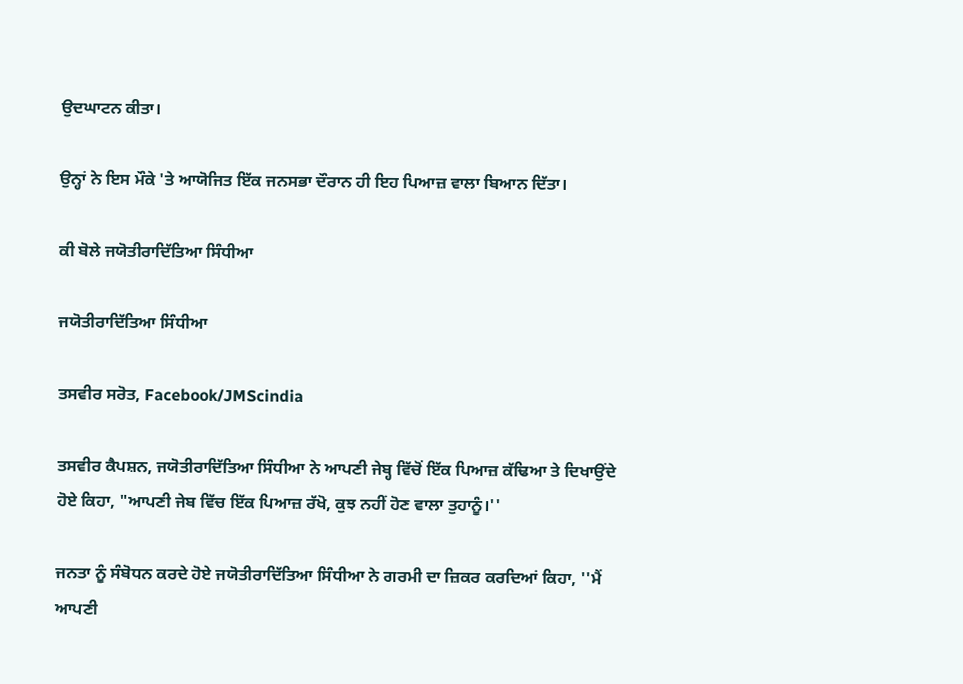ਉਦਘਾਟਨ ਕੀਤਾ।

ਉਨ੍ਹਾਂ ਨੇ ਇਸ ਮੌਕੇ 'ਤੇ ਆਯੋਜਿਤ ਇੱਕ ਜਨਸਭਾ ਦੌਰਾਨ ਹੀ ਇਹ ਪਿਆਜ਼ ਵਾਲਾ ਬਿਆਨ ਦਿੱਤਾ।

ਕੀ ਬੋਲੇ ਜਯੋਤੀਰਾਦਿੱਤਿਆ ਸਿੰਧੀਆ

ਜਯੋਤੀਰਾਦਿੱਤਿਆ ਸਿੰਧੀਆ

ਤਸਵੀਰ ਸਰੋਤ, Facebook/JMScindia

ਤਸਵੀਰ ਕੈਪਸ਼ਨ, ਜਯੋਤੀਰਾਦਿੱਤਿਆ ਸਿੰਧੀਆ ਨੇ ਆਪਣੀ ਜੇਬ੍ਹ ਵਿੱਚੋਂ ਇੱਕ ਪਿਆਜ਼ ਕੱਢਿਆ ਤੇ ਦਿਖਾਉਂਦੇ ਹੋਏ ਕਿਹਾ, "ਆਪਣੀ ਜੇਬ ਵਿੱਚ ਇੱਕ ਪਿਆਜ਼ ਰੱਖੋ, ਕੁਝ ਨਹੀਂ ਹੋਣ ਵਾਲਾ ਤੁਹਾਨੂੰ।''

ਜਨਤਾ ਨੂੰ ਸੰਬੋਧਨ ਕਰਦੇ ਹੋਏ ਜਯੋਤੀਰਾਦਿੱਤਿਆ ਸਿੰਧੀਆ ਨੇ ਗਰਮੀ ਦਾ ਜ਼ਿਕਰ ਕਰਦਿਆਂ ਕਿਹਾ, ''ਮੈਂ ਆਪਣੀ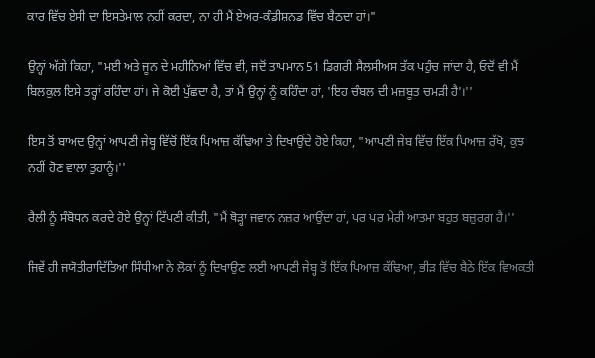ਕਾਰ ਵਿੱਚ ਏਸੀ ਦਾ ਇਸਤੇਮਾਲ ਨਹੀਂ ਕਰਦਾ, ਨਾ ਹੀ ਮੈਂ ਏਅਰ-ਕੰਡੀਸ਼ਨਡ ਵਿੱਚ ਬੈਠਦਾ ਹਾਂ।"

ਉਨ੍ਹਾਂ ਅੱਗੇ ਕਿਹਾ, "ਮਈ ਅਤੇ ਜੂਨ ਦੇ ਮਹੀਨਿਆਂ ਵਿੱਚ ਵੀ, ਜਦੋਂ ਤਾਪਮਾਨ 51 ਡਿਗਰੀ ਸੈਲਸੀਅਸ ਤੱਕ ਪਹੁੰਚ ਜਾਂਦਾ ਹੈ, ਓਦੋਂ ਵੀ ਮੈਂ ਬਿਲਕੁਲ ਇਸੇ ਤਰ੍ਹਾਂ ਰਹਿੰਦਾ ਹਾਂ। ਜੇ ਕੋਈ ਪੁੱਛਦਾ ਹੈ, ਤਾਂ ਮੈਂ ਉਨ੍ਹਾਂ ਨੂੰ ਕਹਿੰਦਾ ਹਾਂ, 'ਇਹ ਚੰਬਲ ਦੀ ਮਜ਼ਬੂਤ ਚਮੜੀ ਹੈ'।''

ਇਸ ਤੋਂ ਬਾਅਦ ਉਨ੍ਹਾਂ ਆਪਣੀ ਜੇਬ੍ਹ ਵਿੱਚੋਂ ਇੱਕ ਪਿਆਜ਼ ਕੱਢਿਆ ਤੇ ਦਿਖਾਉਂਦੇ ਹੋਏ ਕਿਹਾ, "ਆਪਣੀ ਜੇਬ ਵਿੱਚ ਇੱਕ ਪਿਆਜ਼ ਰੱਖੋ, ਕੁਝ ਨਹੀਂ ਹੋਣ ਵਾਲਾ ਤੁਹਾਨੂੰ।''

ਰੈਲੀ ਨੂੰ ਸੰਬੋਧਨ ਕਰਦੇ ਹੋਏ ਉਨ੍ਹਾਂ ਟਿੱਪਣੀ ਕੀਤੀ, "ਮੈਂ ਥੋੜ੍ਹਾ ਜਵਾਨ ਨਜ਼ਰ ਆਉਂਦਾ ਹਾਂ, ਪਰ ਪਰ ਮੇਰੀ ਆਤਮਾ ਬਹੁਤ ਬਜ਼ੁਰਗ ਹੈ।''

ਜਿਵੇਂ ਹੀ ਜਯੋਤੀਰਾਦਿੱਤਿਆ ਸਿੰਧੀਆ ਨੇ ਲੋਕਾਂ ਨੂੰ ਦਿਖਾਉਣ ਲਈ ਆਪਣੀ ਜੇਬ੍ਹ ਤੋਂ ਇੱਕ ਪਿਆਜ਼ ਕੱਢਿਆ, ਭੀੜ ਵਿੱਚ ਬੈਠੇ ਇੱਕ ਵਿਅਕਤੀ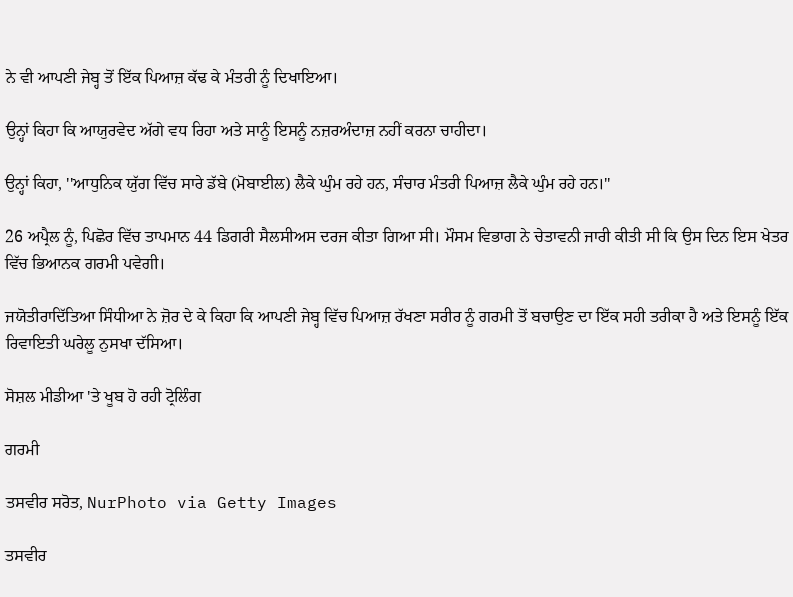ਨੇ ਵੀ ਆਪਣੀ ਜੇਬ੍ਹ ਤੋਂ ਇੱਕ ਪਿਆਜ਼ ਕੱਢ ਕੇ ਮੰਤਰੀ ਨੂੰ ਦਿਖਾਇਆ।

ਉਨ੍ਹਾਂ ਕਿਹਾ ਕਿ ਆਯੁਰਵੇਦ ਅੱਗੇ ਵਧ ਰਿਹਾ ਅਤੇ ਸਾਨੂੰ ਇਸਨੂੰ ਨਜ਼ਰਅੰਦਾਜ਼ ਨਹੀਂ ਕਰਨਾ ਚਾਹੀਦਾ।

ਉਨ੍ਹਾਂ ਕਿਹਾ, ''ਆਧੁਨਿਕ ਯੁੱਗ ਵਿੱਚ ਸਾਰੇ ਡੱਬੇ (ਮੋਬਾਈਲ) ਲੈਕੇ ਘੁੰਮ ਰਹੇ ਹਨ, ਸੰਚਾਰ ਮੰਤਰੀ ਪਿਆਜ਼ ਲੈਕੇ ਘੁੰਮ ਰਹੇ ਹਨ।''

26 ਅਪ੍ਰੈਲ ਨੂੰ, ਪਿਛੋਰ ਵਿੱਚ ਤਾਪਮਾਨ 44 ਡਿਗਰੀ ਸੈਲਸੀਅਸ ਦਰਜ ਕੀਤਾ ਗਿਆ ਸੀ। ਮੌਸਮ ਵਿਭਾਗ ਨੇ ਚੇਤਾਵਨੀ ਜਾਰੀ ਕੀਤੀ ਸੀ ਕਿ ਉਸ ਦਿਨ ਇਸ ਖੇਤਰ ਵਿੱਚ ਭਿਆਨਕ ਗਰਮੀ ਪਵੇਗੀ।

ਜਯੋਤੀਰਾਦਿੱਤਿਆ ਸਿੰਧੀਆ ਨੇ ਜ਼ੋਰ ਦੇ ਕੇ ਕਿਹਾ ਕਿ ਆਪਣੀ ਜੇਬ੍ਹ ਵਿੱਚ ਪਿਆਜ਼ ਰੱਖਣਾ ਸਰੀਰ ਨੂੰ ਗਰਮੀ ਤੋਂ ਬਚਾਉਣ ਦਾ ਇੱਕ ਸਹੀ ਤਰੀਕਾ ਹੈ ਅਤੇ ਇਸਨੂੰ ਇੱਕ ਰਿਵਾਇਤੀ ਘਰੇਲੂ ਨੁਸਖਾ ਦੱਸਿਆ।

ਸੋਸ਼ਲ ਮੀਡੀਆ 'ਤੇ ਖੂਬ ਹੋ ਰਹੀ ਟ੍ਰੋਲਿੰਗ

ਗਰਮੀ

ਤਸਵੀਰ ਸਰੋਤ, NurPhoto via Getty Images

ਤਸਵੀਰ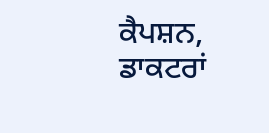ਕੈਪਸ਼ਨ, ਡਾਕਟਰਾਂ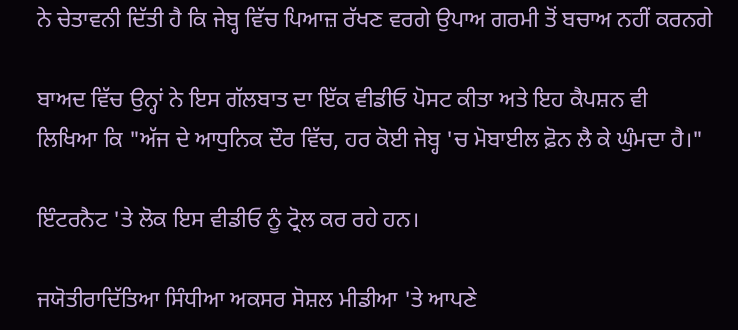ਨੇ ਚੇਤਾਵਨੀ ਦਿੱਤੀ ਹੈ ਕਿ ਜੇਬ੍ਹ ਵਿੱਚ ਪਿਆਜ਼ ਰੱਖਣ ਵਰਗੇ ਉਪਾਅ ਗਰਮੀ ਤੋਂ ਬਚਾਅ ਨਹੀਂ ਕਰਨਗੇ

ਬਾਅਦ ਵਿੱਚ ਉਨ੍ਹਾਂ ਨੇ ਇਸ ਗੱਲਬਾਤ ਦਾ ਇੱਕ ਵੀਡੀਓ ਪੋਸਟ ਕੀਤਾ ਅਤੇ ਇਹ ਕੈਪਸ਼ਨ ਵੀ ਲਿਖਿਆ ਕਿ "ਅੱਜ ਦੇ ਆਧੁਨਿਕ ਦੌਰ ਵਿੱਚ, ਹਰ ਕੋਈ ਜੇਬ੍ਹ 'ਚ ਮੋਬਾਈਲ ਫ਼ੋਨ ਲੈ ਕੇ ਘੁੰਮਦਾ ਹੈ।"

ਇੰਟਰਨੈਟ 'ਤੇ ਲੋਕ ਇਸ ਵੀਡੀਓ ਨੂੰ ਟ੍ਰੋਲ ਕਰ ਰਹੇ ਹਨ।

ਜਯੋਤੀਰਾਦਿੱਤਿਆ ਸਿੰਧੀਆ ਅਕਸਰ ਸੋਸ਼ਲ ਮੀਡੀਆ 'ਤੇ ਆਪਣੇ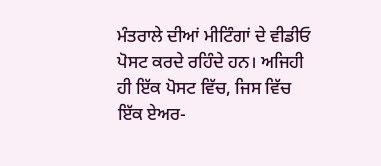ਮੰਤਰਾਲੇ ਦੀਆਂ ਮੀਟਿੰਗਾਂ ਦੇ ਵੀਡੀਓ ਪੋਸਟ ਕਰਦੇ ਰਹਿੰਦੇ ਹਨ। ਅਜਿਹੀ ਹੀ ਇੱਕ ਪੋਸਟ ਵਿੱਚ, ਜਿਸ ਵਿੱਚ ਇੱਕ ਏਅਰ-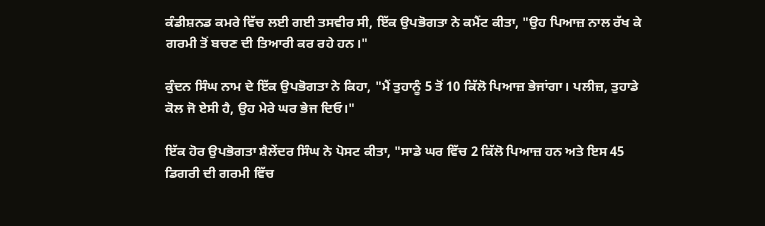ਕੰਡੀਸ਼ਨਡ ਕਮਰੇ ਵਿੱਚ ਲਈ ਗਈ ਤਸਵੀਰ ਸੀ, ਇੱਕ ਉਪਭੋਗਤਾ ਨੇ ਕਮੈਂਟ ਕੀਤਾ, "ਉਹ ਪਿਆਜ਼ ਨਾਲ ਰੱਖ ਕੇ ਗਰਮੀ ਤੋਂ ਬਚਣ ਦੀ ਤਿਆਰੀ ਕਰ ਰਹੇ ਹਨ।"

ਕੁੰਦਨ ਸਿੰਘ ਨਾਮ ਦੇ ਇੱਕ ਉਪਭੋਗਤਾ ਨੇ ਕਿਹਾ, "ਮੈਂ ਤੁਹਾਨੂੰ 5 ਤੋਂ 10 ਕਿੱਲੋ ਪਿਆਜ਼ ਭੇਜਾਂਗਾ। ਪਲੀਜ਼, ਤੁਹਾਡੇ ਕੋਲ ਜੋ ਏਸੀ ਹੈ, ਉਹ ਮੇਰੇ ਘਰ ਭੇਜ ਦਿਓ।"

ਇੱਕ ਹੋਰ ਉਪਭੋਗਤਾ ਸ਼ੈਲੇਂਦਰ ਸਿੰਘ ਨੇ ਪੋਸਟ ਕੀਤਾ, "ਸਾਡੇ ਘਰ ਵਿੱਚ 2 ਕਿੱਲੋ ਪਿਆਜ਼ ਹਨ ਅਤੇ ਇਸ 45 ਡਿਗਰੀ ਦੀ ਗਰਮੀ ਵਿੱਚ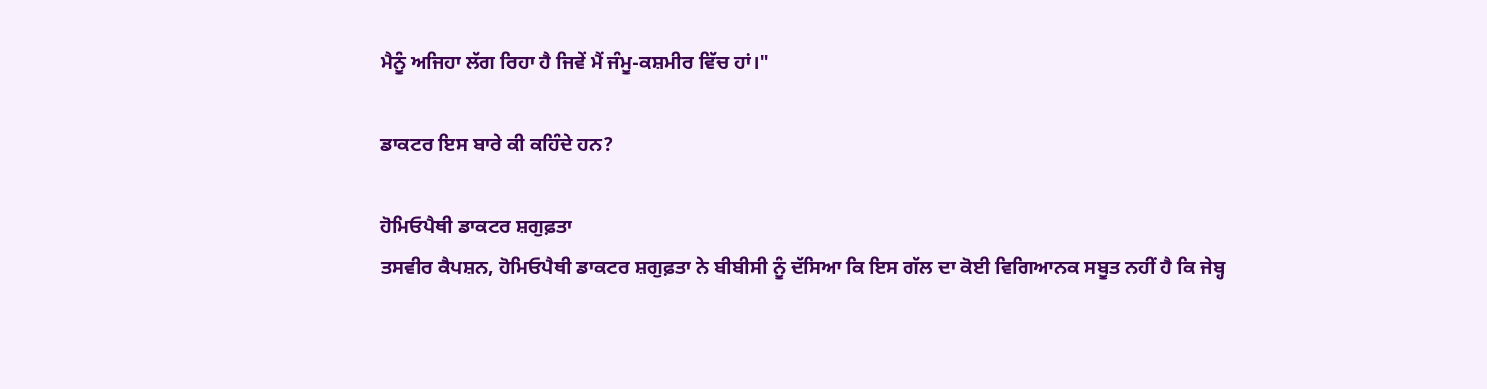ਮੈਨੂੰ ਅਜਿਹਾ ਲੱਗ ਰਿਹਾ ਹੈ ਜਿਵੇਂ ਮੈਂ ਜੰਮੂ-ਕਸ਼ਮੀਰ ਵਿੱਚ ਹਾਂ।"

ਡਾਕਟਰ ਇਸ ਬਾਰੇ ਕੀ ਕਹਿੰਦੇ ਹਨ?

ਹੋਮਿਓਪੈਥੀ ਡਾਕਟਰ ਸ਼ਗੁਫ਼ਤਾ
ਤਸਵੀਰ ਕੈਪਸ਼ਨ, ਹੋਮਿਓਪੈਥੀ ਡਾਕਟਰ ਸ਼ਗੁਫ਼ਤਾ ਨੇ ਬੀਬੀਸੀ ਨੂੰ ਦੱਸਿਆ ਕਿ ਇਸ ਗੱਲ ਦਾ ਕੋਈ ਵਿਗਿਆਨਕ ਸਬੂਤ ਨਹੀਂ ਹੈ ਕਿ ਜੇਬ੍ਹ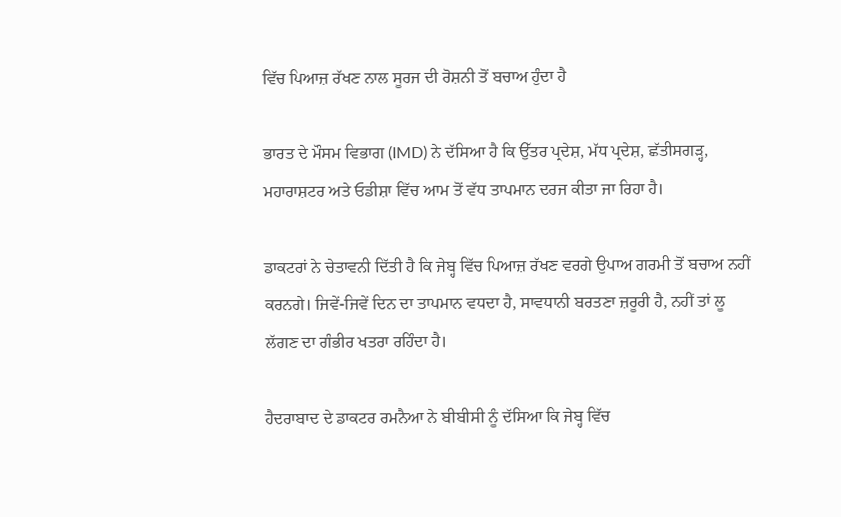ਵਿੱਚ ਪਿਆਜ਼ ਰੱਖਣ ਨਾਲ ਸੂਰਜ ਦੀ ਰੋਸ਼ਨੀ ਤੋਂ ਬਚਾਅ ਹੁੰਦਾ ਹੈ

ਭਾਰਤ ਦੇ ਮੌਸਮ ਵਿਭਾਗ (IMD) ਨੇ ਦੱਸਿਆ ਹੈ ਕਿ ਉੱਤਰ ਪ੍ਰਦੇਸ਼, ਮੱਧ ਪ੍ਰਦੇਸ਼, ਛੱਤੀਸਗੜ੍ਹ, ਮਹਾਰਾਸ਼ਟਰ ਅਤੇ ਓਡੀਸ਼ਾ ਵਿੱਚ ਆਮ ਤੋਂ ਵੱਧ ਤਾਪਮਾਨ ਦਰਜ ਕੀਤਾ ਜਾ ਰਿਹਾ ਹੈ।

ਡਾਕਟਰਾਂ ਨੇ ਚੇਤਾਵਨੀ ਦਿੱਤੀ ਹੈ ਕਿ ਜੇਬ੍ਹ ਵਿੱਚ ਪਿਆਜ਼ ਰੱਖਣ ਵਰਗੇ ਉਪਾਅ ਗਰਮੀ ਤੋਂ ਬਚਾਅ ਨਹੀਂ ਕਰਨਗੇ। ਜਿਵੇਂ-ਜਿਵੇਂ ਦਿਨ ਦਾ ਤਾਪਮਾਨ ਵਧਦਾ ਹੈ, ਸਾਵਧਾਨੀ ਬਰਤਣਾ ਜ਼ਰੂਰੀ ਹੈ, ਨਹੀਂ ਤਾਂ ਲੂ ਲੱਗਣ ਦਾ ਗੰਭੀਰ ਖਤਰਾ ਰਹਿੰਦਾ ਹੈ।

ਹੈਦਰਾਬਾਦ ਦੇ ਡਾਕਟਰ ਰਮਨੈਆ ਨੇ ਬੀਬੀਸੀ ਨੂੰ ਦੱਸਿਆ ਕਿ ਜੇਬ੍ਹ ਵਿੱਚ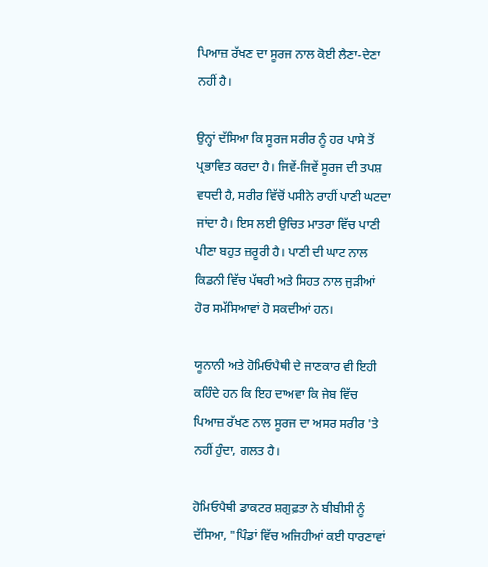ਪਿਆਜ਼ ਰੱਖਣ ਦਾ ਸੂਰਜ ਨਾਲ ਕੋਈ ਲੈਣਾ-ਦੇਣਾ ਨਹੀਂ ਹੈ।

ਉਨ੍ਹਾਂ ਦੱਸਿਆ ਕਿ ਸੂਰਜ ਸਰੀਰ ਨੂੰ ਹਰ ਪਾਸੇ ਤੋਂ ਪ੍ਰਭਾਵਿਤ ਕਰਦਾ ਹੈ। ਜਿਵੇਂ-ਜਿਵੇਂ ਸੂਰਜ ਦੀ ਤਪਸ਼ ਵਧਦੀ ਹੈ, ਸਰੀਰ ਵਿੱਚੋਂ ਪਸੀਨੇ ਰਾਹੀਂ ਪਾਣੀ ਘਟਦਾ ਜਾਂਦਾ ਹੈ। ਇਸ ਲਈ ਉਚਿਤ ਮਾਤਰਾ ਵਿੱਚ ਪਾਣੀ ਪੀਣਾ ਬਹੁਤ ਜ਼ਰੂਰੀ ਹੈ। ਪਾਣੀ ਦੀ ਘਾਟ ਨਾਲ ਕਿਡਨੀ ਵਿੱਚ ਪੱਥਰੀ ਅਤੇ ਸਿਹਤ ਨਾਲ ਜੁੜੀਆਂ ਹੋਰ ਸਮੱਸਿਆਵਾਂ ਹੋ ਸਕਦੀਆਂ ਹਨ।

ਯੂਨਾਨੀ ਅਤੇ ਹੋਮਿਓਪੈਥੀ ਦੇ ਜਾਣਕਾਰ ਵੀ ਇਹੀ ਕਹਿੰਦੇ ਹਨ ਕਿ ਇਹ ਦਾਅਵਾ ਕਿ ਜੇਬ ਵਿੱਚ ਪਿਆਜ਼ ਰੱਖਣ ਨਾਲ ਸੂਰਜ ਦਾ ਅਸਰ ਸਰੀਰ 'ਤੇ ਨਹੀਂ ਹੁੰਦਾ, ਗਲਤ ਹੈ।

ਹੋਮਿਓਪੈਥੀ ਡਾਕਟਰ ਸ਼ਗੁਫ਼ਤਾ ਨੇ ਬੀਬੀਸੀ ਨੂੰ ਦੱਸਿਆ, "ਪਿੰਡਾਂ ਵਿੱਚ ਅਜਿਹੀਆਂ ਕਈ ਧਾਰਣਾਵਾਂ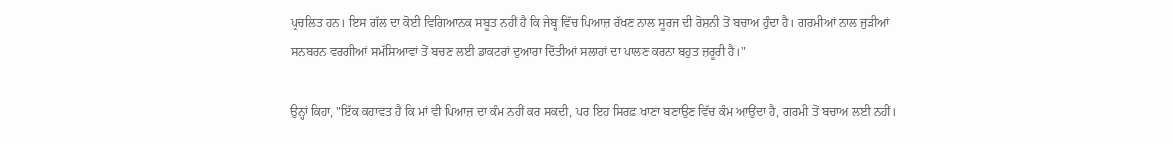ਪ੍ਰਚਲਿਤ ਹਨ। ਇਸ ਗੱਲ ਦਾ ਕੋਈ ਵਿਗਿਆਨਕ ਸਬੂਤ ਨਹੀਂ ਹੈ ਕਿ ਜੇਬ੍ਹ ਵਿੱਚ ਪਿਆਜ਼ ਰੱਖਣ ਨਾਲ ਸੂਰਜ ਦੀ ਰੋਸ਼ਨੀ ਤੋਂ ਬਚਾਅ ਹੁੰਦਾ ਹੈ। ਗਰਮੀਆਂ ਨਾਲ ਜੁੜੀਆਂ ਸਨਬਰਨ ਵਰਗੀਆਂ ਸਮੱਸਿਆਵਾਂ ਤੋਂ ਬਚਣ ਲਈ ਡਾਕਟਰਾਂ ਦੁਆਰਾ ਦਿੱਤੀਆਂ ਸਲਾਹਾਂ ਦਾ ਪਾਲਣ ਕਰਨਾ ਬਹੁਤ ਜ਼ਰੂਰੀ ਹੈ।"

ਉਨ੍ਹਾਂ ਕਿਹਾ, "ਇੱਕ ਕਹਾਵਤ ਹੈ ਕਿ ਮਾਂ ਵੀ ਪਿਆਜ਼ ਦਾ ਕੰਮ ਨਹੀਂ ਕਰ ਸਕਦੀ, ਪਰ ਇਹ ਸਿਰਫ਼ ਖਾਣਾ ਬਣਾਉਣ ਵਿੱਚ ਕੰਮ ਆਉਂਦਾ ਹੈ, ਗਰਮੀ ਤੋਂ ਬਚਾਅ ਲਈ ਨਹੀਂ।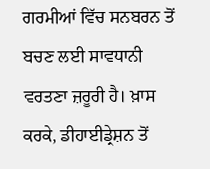ਗਰਮੀਆਂ ਵਿੱਚ ਸਨਬਰਨ ਤੋਂ ਬਚਣ ਲਈ ਸਾਵਧਾਨੀ ਵਰਤਣਾ ਜ਼ਰੂਰੀ ਹੈ। ਖ਼ਾਸ ਕਰਕੇ, ਡੀਹਾਈਡ੍ਰੇਸ਼ਨ ਤੋਂ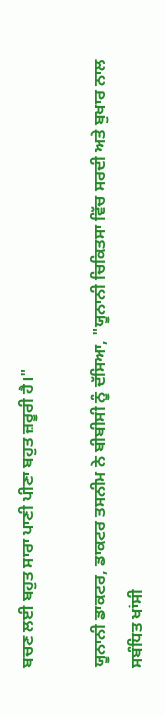ਬਚਣ ਲਈ ਬਹੁਤ ਸਾਰਾ ਪਾਣੀ ਪੀਣਾ ਬਹੁਤ ਜ਼ਰੂਰੀ ਹੈ।"

ਯੂਨਾਨੀ ਡਾਕਟਰ, ਡਾਕਟਰ ਤਸਨੀਮ ਨੇ ਬੀਬੀਸੀ ਨੂੰ ਦੱਸਿਆ, "ਯੂਨਾਨੀ ਚਿਕਿਤਸਾ ਵਿੱਚ ਸਰਦੀ ਅਤੇ ਬੁਖਾਰ ਨਾਲ ਸਬੰਧਿਤ ਖਾਂਸੀ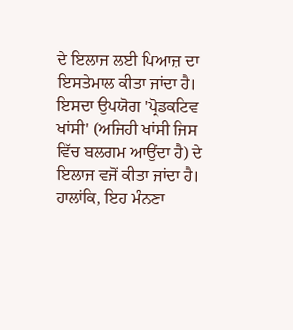ਦੇ ਇਲਾਜ ਲਈ ਪਿਆਜ਼ ਦਾ ਇਸਤੇਮਾਲ ਕੀਤਾ ਜਾਂਦਾ ਹੈ। ਇਸਦਾ ਉਪਯੋਗ 'ਪ੍ਰੋਡਕਟਿਵ ਖਾਂਸੀ' (ਅਜਿਹੀ ਖਾਂਸੀ ਜਿਸ ਵਿੱਚ ਬਲਗਮ ਆਉਂਦਾ ਹੈ) ਦੇ ਇਲਾਜ ਵਜੋਂ ਕੀਤਾ ਜਾਂਦਾ ਹੈ। ਹਾਲਾਂਕਿ, ਇਹ ਮੰਨਣਾ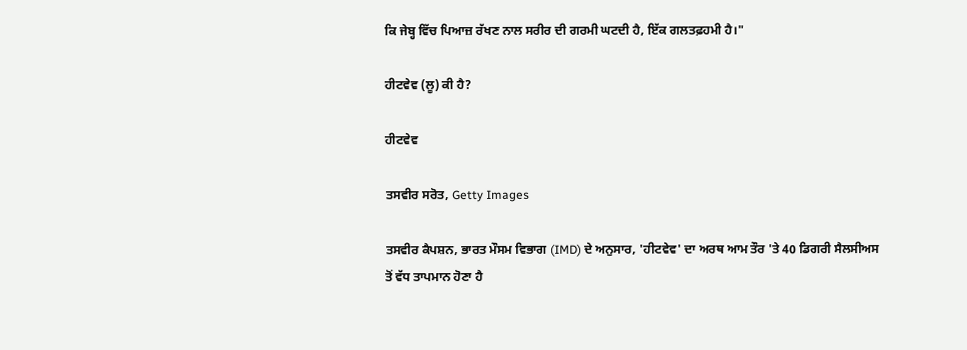ਕਿ ਜੇਬ੍ਹ ਵਿੱਚ ਪਿਆਜ਼ ਰੱਖਣ ਨਾਲ ਸਰੀਰ ਦੀ ਗਰਮੀ ਘਟਦੀ ਹੈ, ਇੱਕ ਗਲਤਫ਼ਹਮੀ ਹੈ।"

ਹੀਟਵੇਵ (ਲੂ) ਕੀ ਹੈ?

ਹੀਟਵੇਵ

ਤਸਵੀਰ ਸਰੋਤ, Getty Images

ਤਸਵੀਰ ਕੈਪਸ਼ਨ, ਭਾਰਤ ਮੌਸਮ ਵਿਭਾਗ (IMD) ਦੇ ਅਨੁਸਾਰ, 'ਹੀਟਵੇਵ' ਦਾ ਅਰਥ ਆਮ ਤੌਰ 'ਤੇ 40 ਡਿਗਰੀ ਸੈਲਸੀਅਸ ਤੋਂ ਵੱਧ ਤਾਪਮਾਨ ਹੋਣਾ ਹੈ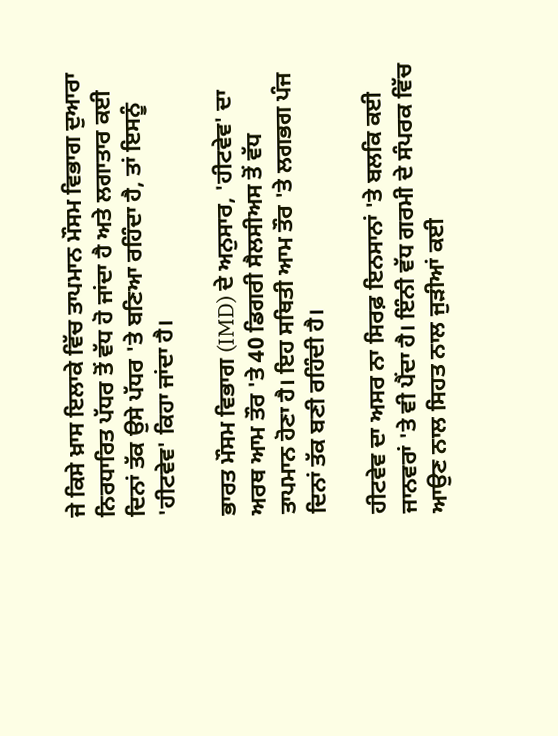ਜੇ ਕਿਸੇ ਖ਼ਾਸ ਇਲਾਕੇ ਵਿੱਚ ਤਾਪਮਾਨ ਮੌਸਮ ਵਿਭਾਗ ਦੁਆਰਾ ਨਿਰਧਾਰਿਤ ਪੱਧਰ ਤੋਂ ਵੱਧ ਹੋ ਜਾਂਦਾ ਹੈ ਅਤੇ ਲਗਾਤਾਰ ਕਈ ਦਿਨਾਂ ਤੱਕ ਉਸੇ ਪੱਧਰ 'ਤੇ ਬਣਿਆ ਰਹਿੰਦਾ ਹੈ, ਤਾਂ ਇਸਨੂੰ 'ਹੀਟਵੇਵ' ਕਿਹਾ ਜਾਂਦਾ ਹੈ।

ਭਾਰਤ ਮੌਸਮ ਵਿਭਾਗ (IMD) ਦੇ ਅਨੁਸਾਰ, 'ਹੀਟਵੇਵ' ਦਾ ਅਰਥ ਆਮ ਤੌਰ 'ਤੇ 40 ਡਿਗਰੀ ਸੈਲਸੀਅਸ ਤੋਂ ਵੱਧ ਤਾਪਮਾਨ ਹੋਣਾ ਹੈ। ਇਹ ਸਥਿਤੀ ਆਮ ਤੌਰ 'ਤੇ ਲਗਭਗ ਪੰਜ ਦਿਨਾਂ ਤੱਕ ਬਣੀ ਰਹਿੰਦੀ ਹੈ।

ਹੀਟਵੇਵ ਦਾ ਅਸਰ ਨਾ ਸਿਰਫ਼ ਇਨਸਾਨਾਂ 'ਤੇ ਬਲਕਿ ਕਈ ਜਾਨਵਰਾਂ 'ਤੇ ਵੀ ਪੈਂਦਾ ਹੈ। ਇੰਨੀ ਵੱਧ ਗਰਮੀ ਦੇ ਸੰਪਰਕ ਵਿੱਚ ਆਉਣ ਨਾਲ ਸਿਹਤ ਨਾਲ ਜੁੜੀਆਂ ਕਈ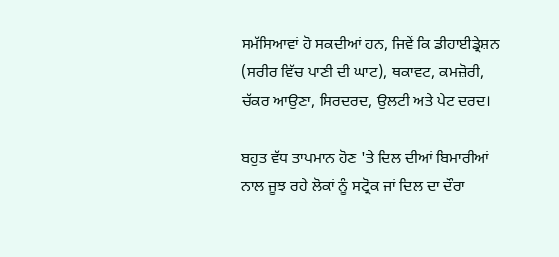ਸਮੱਸਿਆਵਾਂ ਹੋ ਸਕਦੀਆਂ ਹਨ, ਜਿਵੇਂ ਕਿ ਡੀਹਾਈਡ੍ਰੇਸ਼ਨ (ਸਰੀਰ ਵਿੱਚ ਪਾਣੀ ਦੀ ਘਾਟ), ਥਕਾਵਟ, ਕਮਜ਼ੋਰੀ, ਚੱਕਰ ਆਉਣਾ, ਸਿਰਦਰਦ, ਉਲਟੀ ਅਤੇ ਪੇਟ ਦਰਦ।

ਬਹੁਤ ਵੱਧ ਤਾਪਮਾਨ ਹੋਣ 'ਤੇ ਦਿਲ ਦੀਆਂ ਬਿਮਾਰੀਆਂ ਨਾਲ ਜੂਝ ਰਹੇ ਲੋਕਾਂ ਨੂੰ ਸਟ੍ਰੋਕ ਜਾਂ ਦਿਲ ਦਾ ਦੌਰਾ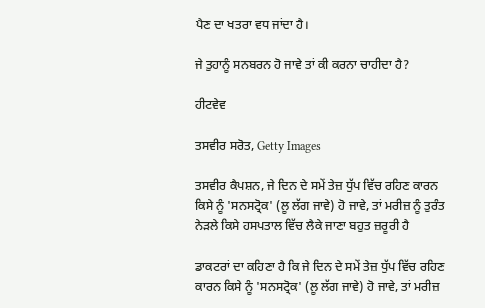ਪੈਣ ਦਾ ਖਤਰਾ ਵਧ ਜਾਂਦਾ ਹੈ।

ਜੇ ਤੁਹਾਨੂੰ ਸਨਬਰਨ ਹੋ ਜਾਵੇ ਤਾਂ ਕੀ ਕਰਨਾ ਚਾਹੀਦਾ ਹੈ?

ਹੀਟਵੇਵ

ਤਸਵੀਰ ਸਰੋਤ, Getty Images

ਤਸਵੀਰ ਕੈਪਸ਼ਨ, ਜੇ ਦਿਨ ਦੇ ਸਮੇਂ ਤੇਜ਼ ਧੁੱਪ ਵਿੱਚ ਰਹਿਣ ਕਾਰਨ ਕਿਸੇ ਨੂੰ 'ਸਨਸਟ੍ਰੋਕ' (ਲੂ ਲੱਗ ਜਾਵੇ) ਹੋ ਜਾਵੇ, ਤਾਂ ਮਰੀਜ਼ ਨੂੰ ਤੁਰੰਤ ਨੇੜਲੇ ਕਿਸੇ ਹਸਪਤਾਲ ਵਿੱਚ ਲੈਕੇ ਜਾਣਾ ਬਹੁਤ ਜ਼ਰੂਰੀ ਹੈ

ਡਾਕਟਰਾਂ ਦਾ ਕਹਿਣਾ ਹੈ ਕਿ ਜੇ ਦਿਨ ਦੇ ਸਮੇਂ ਤੇਜ਼ ਧੁੱਪ ਵਿੱਚ ਰਹਿਣ ਕਾਰਨ ਕਿਸੇ ਨੂੰ 'ਸਨਸਟ੍ਰੋਕ' (ਲੂ ਲੱਗ ਜਾਵੇ) ਹੋ ਜਾਵੇ, ਤਾਂ ਮਰੀਜ਼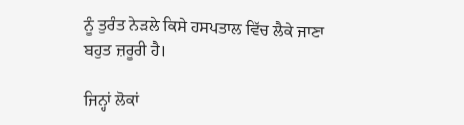ਨੂੰ ਤੁਰੰਤ ਨੇੜਲੇ ਕਿਸੇ ਹਸਪਤਾਲ ਵਿੱਚ ਲੈਕੇ ਜਾਣਾ ਬਹੁਤ ਜ਼ਰੂਰੀ ਹੈ।

ਜਿਨ੍ਹਾਂ ਲੋਕਾਂ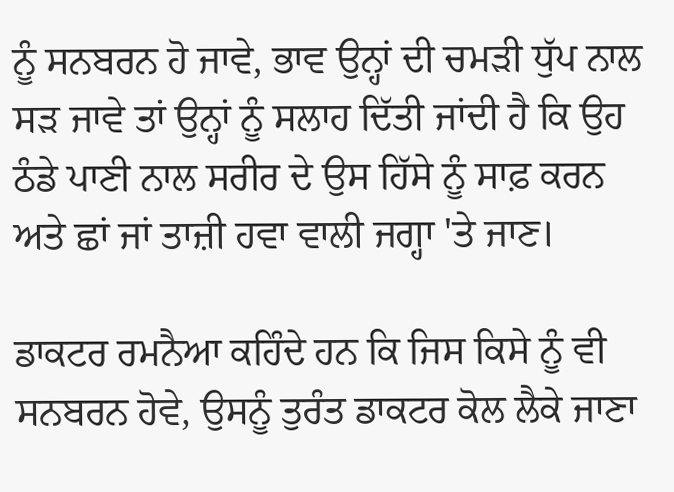ਨੂੰ ਸਨਬਰਨ ਹੋ ਜਾਵੇ, ਭਾਵ ਉਨ੍ਹਾਂ ਦੀ ਚਮੜੀ ਧੁੱਪ ਨਾਲ ਸੜ ਜਾਵੇ ਤਾਂ ਉਨ੍ਹਾਂ ਨੂੰ ਸਲਾਹ ਦਿੱਤੀ ਜਾਂਦੀ ਹੈ ਕਿ ਉਹ ਠੰਡੇ ਪਾਣੀ ਨਾਲ ਸਰੀਰ ਦੇ ਉਸ ਹਿੱਸੇ ਨੂੰ ਸਾਫ਼ ਕਰਨ ਅਤੇ ਛਾਂ ਜਾਂ ਤਾਜ਼ੀ ਹਵਾ ਵਾਲੀ ਜਗ੍ਹਾ 'ਤੇ ਜਾਣ।

ਡਾਕਟਰ ਰਮਨੈਆ ਕਹਿੰਦੇ ਹਨ ਕਿ ਜਿਸ ਕਿਸੇ ਨੂੰ ਵੀ ਸਨਬਰਨ ਹੋਵੇ, ਉਸਨੂੰ ਤੁਰੰਤ ਡਾਕਟਰ ਕੋਲ ਲੈਕੇ ਜਾਣਾ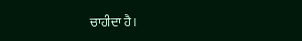ਚਾਹੀਦਾ ਹੈ।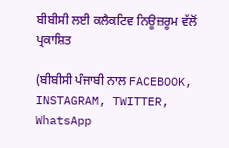ਬੀਬੀਸੀ ਲਈ ਕਲੈਕਟਿਵ ਨਿਊਜ਼ਰੂਮ ਵੱਲੋਂ ਪ੍ਰਕਾਸ਼ਿਤ

(ਬੀਬੀਸੀ ਪੰਜਾਬੀ ਨਾਲ FACEBOOK, INSTAGRAM, TWITTER, WhatsApp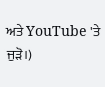ਅਤੇ YouTube 'ਤੇ ਜੁੜੋ।)